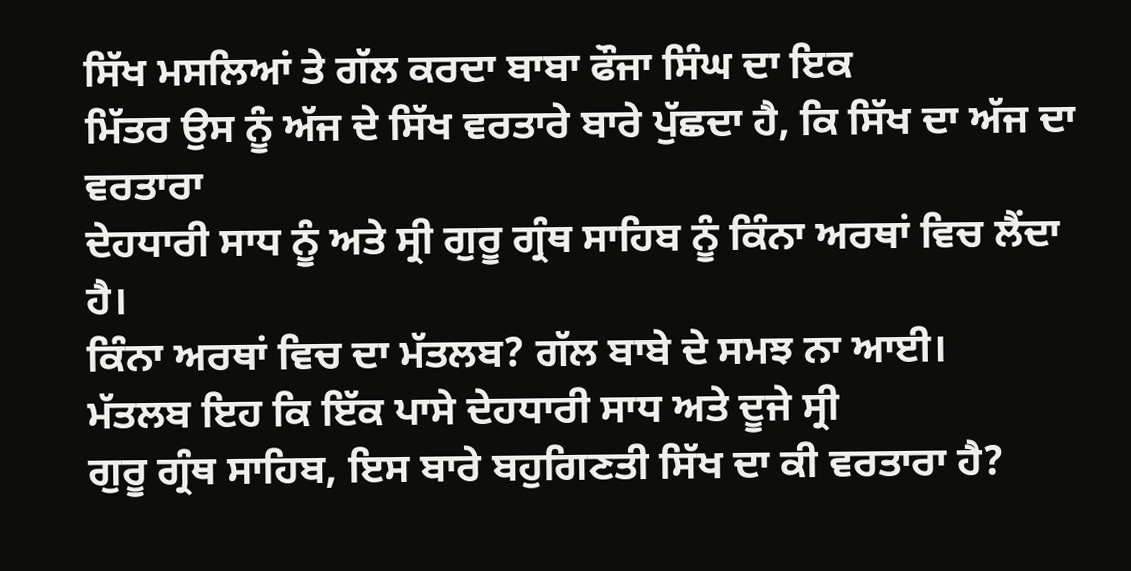ਸਿੱਖ ਮਸਲਿਆਂ ਤੇ ਗੱਲ ਕਰਦਾ ਬਾਬਾ ਫੌਜਾ ਸਿੰਘ ਦਾ ਇਕ
ਮਿੱਤਰ ਉਸ ਨੂੰ ਅੱਜ ਦੇ ਸਿੱਖ ਵਰਤਾਰੇ ਬਾਰੇ ਪੁੱਛਦਾ ਹੈ, ਕਿ ਸਿੱਖ ਦਾ ਅੱਜ ਦਾ ਵਰਤਾਰਾ
ਦੇਹਧਾਰੀ ਸਾਧ ਨੂੰ ਅਤੇ ਸ੍ਰੀ ਗੁਰੂ ਗ੍ਰੰਥ ਸਾਹਿਬ ਨੂੰ ਕਿੰਨਾ ਅਰਥਾਂ ਵਿਚ ਲੈਂਦਾ ਹੈ।
ਕਿੰਨਾ ਅਰਥਾਂ ਵਿਚ ਦਾ ਮੱਤਲਬ? ਗੱਲ ਬਾਬੇ ਦੇ ਸਮਝ ਨਾ ਆਈ।
ਮੱਤਲਬ ਇਹ ਕਿ ਇੱਕ ਪਾਸੇ ਦੇਹਧਾਰੀ ਸਾਧ ਅਤੇ ਦੂਜੇ ਸ੍ਰੀ
ਗੁਰੂ ਗ੍ਰੰਥ ਸਾਹਿਬ, ਇਸ ਬਾਰੇ ਬਹੁਗਿਣਤੀ ਸਿੱਖ ਦਾ ਕੀ ਵਰਤਾਰਾ ਹੈ?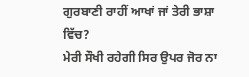ਗੁਰਬਾਣੀ ਰਾਹੀਂ ਆਖਾਂ ਜਾਂ ਤੇਰੀ ਭਾਸ਼ਾ ਵਿੱਚ?
ਮੇਰੀ ਸੌਖੀ ਰਹੇਗੀ ਸਿਰ ਉਪਰ ਜੋਰ ਨਾ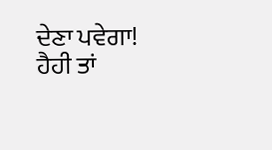ਦੇਣਾ ਪਵੇਗਾ!
ਹੈਹੀ ਤਾਂ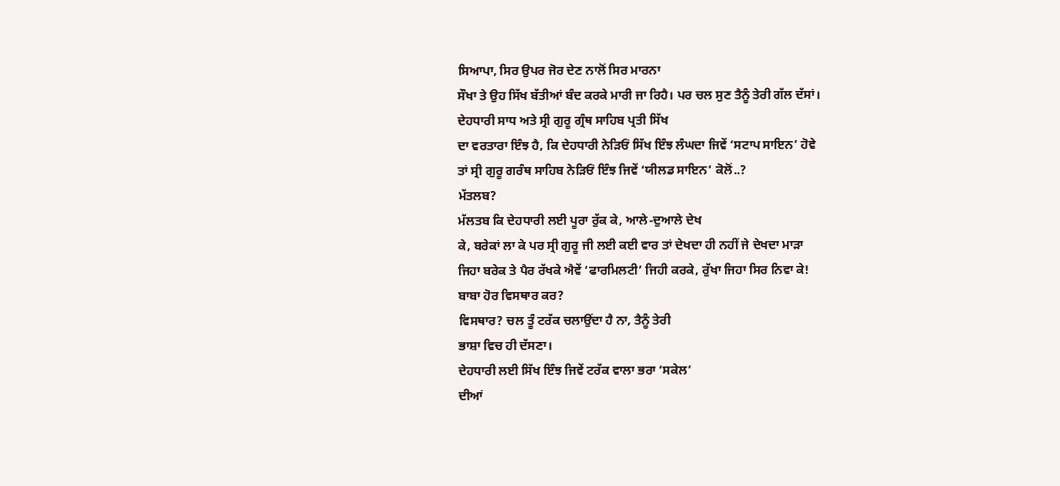ਸਿਆਪਾ, ਸਿਰ ਉਪਰ ਜੋਰ ਦੇਣ ਨਾਲੋਂ ਸਿਰ ਮਾਰਨਾ
ਸੌਖਾ ਤੇ ਉਹ ਸਿੱਖ ਬੱਤੀਆਂ ਬੰਦ ਕਰਕੇ ਮਾਰੀ ਜਾ ਰਿਹੈ। ਪਰ ਚਲ ਸੁਣ ਤੈਨੂੰ ਤੇਰੀ ਗੱਲ ਦੱਸਾਂ।
ਦੇਹਧਾਰੀ ਸਾਧ ਅਤੇ ਸ੍ਰੀ ਗੁਰੂ ਗ੍ਰੰਥ ਸਾਹਿਬ ਪ੍ਰਤੀ ਸਿੱਖ
ਦਾ ਵਰਤਾਰਾ ਇੰਝ ਹੈ, ਕਿ ਦੇਹਧਾਰੀ ਨੇੜਿਓਂ ਸਿੱਖ ਇੰਝ ਲੰਘਦਾ ਜਿਵੇਂ ‘ਸਟਾਪ ਸਾਇਨ’ ਹੋਵੇ
ਤਾਂ ਸ੍ਰੀ ਗੁਰੂ ਗਰੰਥ ਸਾਹਿਬ ਨੇੜਿਓਂ ਇੰਝ ਜਿਵੇਂ ‘ਯੀਲਡ ਸਾਇਨ’ ਕੋਲੋਂ..?
ਮੱਤਲਬ?
ਮੱਲਤਬ ਕਿ ਦੇਹਧਾਰੀ ਲਈ ਪੂਰਾ ਰੁੱਕ ਕੇ, ਆਲੇ-ਦੁਆਲੇ ਦੇਖ
ਕੇ, ਬਰੇਕਾਂ ਲਾ ਕੇ ਪਰ ਸ੍ਰੀ ਗੁਰੂ ਜੀ ਲਈ ਕਈ ਵਾਰ ਤਾਂ ਦੇਖਦਾ ਹੀ ਨਹੀਂ ਜੇ ਦੇਖਦਾ ਮਾੜਾ
ਜਿਹਾ ਬਰੇਕ ਤੇ ਪੈਰ ਰੱਖਕੇ ਐਵੇਂ ‘ਫਾਰਮਿਲਟੀ’ ਜਿਹੀ ਕਰਕੇ, ਰੁੱਖਾ ਜਿਹਾ ਸਿਰ ਨਿਵਾ ਕੇ!
ਬਾਬਾ ਹੋਰ ਵਿਸਥਾਰ ਕਰ?
ਵਿਸਥਾਰ? ਚਲ ਤੂੰ ਟਰੱਕ ਚਲਾਉਂਦਾ ਹੈ ਨਾ, ਤੈਨੂੰ ਤੇਰੀ
ਭਾਸ਼ਾ ਵਿਚ ਹੀ ਦੱਸਣਾ।
ਦੇਹਧਾਰੀ ਲਈ ਸਿੱਖ ਇੰਝ ਜਿਵੇਂ ਟਰੱਕ ਵਾਲਾ ਭਰਾ ‘ਸਕੇਲ’
ਦੀਆਂ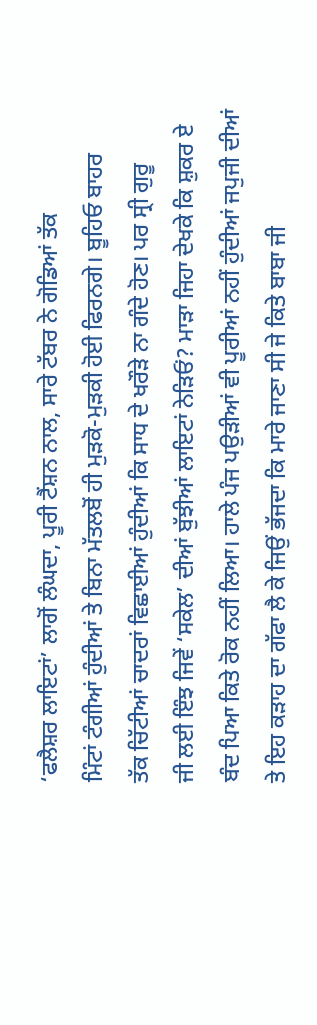‘ਫਲੈਸ਼ਰ ਲਾਇਟਾਂ’ ਲਾਗੋਂ ਲੰਘਦਾ, ਪੂਰੀ ਟੈਂਸ਼ਨ ਨਾਲ, ਸਾਰੇ ਟੱਬਰ ਨੇ ਗੋਡਿਆਂ ਤੱਕ
ਮਿੰਟਾਂ ਟੰਗੀਆਂ ਹੁੰਦੀਆਂ ਤੇ ਬਿਨਾ ਮੱਤਲਬੋਂ ਹੀ ਮੁੜਕੋ-ਮੁੜਕੀ ਹੋਈ ਫਿਰਨਗੇ। ਬੂਹਿਓ ਬਾਹਰ
ਤੱਕ ਚਿੱਟੀਆਂ ਚਾਦਰਾਂ ਵਿਛਾਈਆਂ ਹੁੰਦੀਆਂ ਕਿ ਸਾਧ ਦੇ ਖਰੌੜੇ ਨਾ ਗੰਦੇ ਹੋਣ। ਪਰ ਸ੍ਰੀ ਗੁਰੂ
ਜੀ ਲਈ ਇੰਝ ਜਿਵੇਂ ‘ਸਕੇਲ’ ਦੀਆਂ ਬੁੱਝੀਆਂ ਲਾਇਟਾਂ ਨੇੜਿਓਂ? ਮਾੜਾ ਜਿਹਾ ਦੇਖਕੇ ਕਿ ਸ਼ੁਕਰ ਏ
ਬੰਦ ਪਿਆ ਕਿਤੇ ਰੋਕ ਨਹੀਂ ਲਿਆ। ਹਾਲੇ ਪੰਜ ਪਉੜੀਆਂ ਵੀ ਪੂਰੀਆਂ ਨਹੀਂ ਹੁੰਦੀਆਂ ਜਪੁਜੀ ਦੀਆਂ
ਤੇ ਇਹ ਕੜਾਹ ਦਾ ਗੱਫਾ ਲੈ ਕੇ ਜਿਉਂ ਭੱਜਦਾ ਕਿ ਮਾਰੇ ਜਾਣਾ ਸੀ ਜੇ ਕਿਤੇ ਬਾਬਾ ਜੀ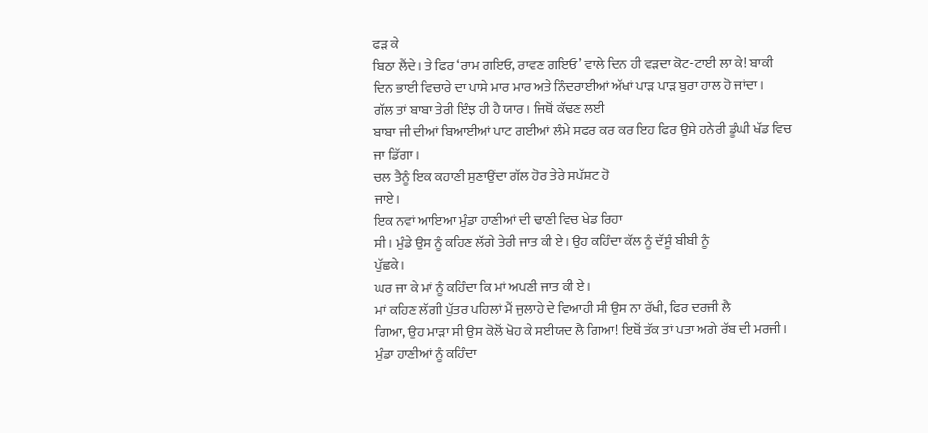ਫੜ ਕੇ
ਬਿਠਾ ਲੈਂਦੇ। ਤੇ ਫਿਰ ‘ਰਾਮ ਗਇਓ, ਰਾਵਣ ਗਇਓ’ ਵਾਲੇ ਦਿਨ ਹੀ ਵੜਦਾ ਕੋਟ-ਟਾਈ ਲਾ ਕੇ! ਬਾਕੀ
ਦਿਨ ਭਾਈ ਵਿਚਾਰੇ ਦਾ ਪਾਸੇ ਮਾਰ ਮਾਰ ਅਤੇ ਨਿੰਦਰਾਈਆਂ ਅੱਖਾਂ ਪਾੜ ਪਾੜ ਬੁਰਾ ਹਾਲ ਹੋ ਜਾਂਦਾ।
ਗੱਲ ਤਾਂ ਬਾਬਾ ਤੇਰੀ ਇੰਝ ਹੀ ਹੈ ਯਾਰ। ਜਿਥੋਂ ਕੱਢਣ ਲਈ
ਬਾਬਾ ਜੀ ਦੀਆਂ ਬਿਆਈਆਂ ਪਾਟ ਗਈਆਂ ਲੰਮੇ ਸਫਰ ਕਰ ਕਰ ਇਹ ਫਿਰ ਉਸੇ ਹਨੇਰੀ ਡੂੰਘੀ ਖੱਡ ਵਿਚ
ਜਾ ਡਿੱਗਾ।
ਚਲ ਤੈਨੂੰ ਇਕ ਕਹਾਣੀ ਸੁਣਾਉਂਦਾ ਗੱਲ ਹੋਰ ਤੇਰੇ ਸਪੱਸ਼ਟ ਹੋ
ਜਾਏ।
ਇਕ ਨਵਾਂ ਆਇਆ ਮੁੰਡਾ ਹਾਣੀਆਂ ਦੀ ਢਾਣੀ ਵਿਚ ਖੇਡ ਰਿਹਾ
ਸੀ। ਮੁੰਡੇ ਉਸ ਨੂੰ ਕਹਿਣ ਲੱਗੇ ਤੇਰੀ ਜਾਤ ਕੀ ਏ। ਉਹ ਕਹਿੰਦਾ ਕੱਲ ਨੂੰ ਦੱਸੂੰ ਬੀਬੀ ਨੂੰ
ਪੁੱਛਕੇ।
ਘਰ ਜਾ ਕੇ ਮਾਂ ਨੂੰ ਕਹਿੰਦਾ ਕਿ ਮਾਂ ਅਪਣੀ ਜਾਤ ਕੀ ਏ।
ਮਾਂ ਕਹਿਣ ਲੱਗੀ ਪੁੱਤਰ ਪਹਿਲਾਂ ਮੈਂ ਜੁਲਾਹੇ ਦੇ ਵਿਆਹੀ ਸੀ ਉਸ ਨਾ ਰੱਖੀ, ਫਿਰ ਦਰਜੀ ਲੈ
ਗਿਆ, ਉਹ ਮਾੜਾ ਸੀ ਉਸ ਕੋਲੋਂ ਖੋਹ ਕੇ ਸਈਯਦ ਲੈ ਗਿਆ! ਇਥੋਂ ਤੱਕ ਤਾਂ ਪਤਾ ਅਗੇ ਰੱਬ ਦੀ ਮਰਜੀ।
ਮੁੰਡਾ ਹਾਣੀਆਂ ਨੂੰ ਕਹਿੰਦਾ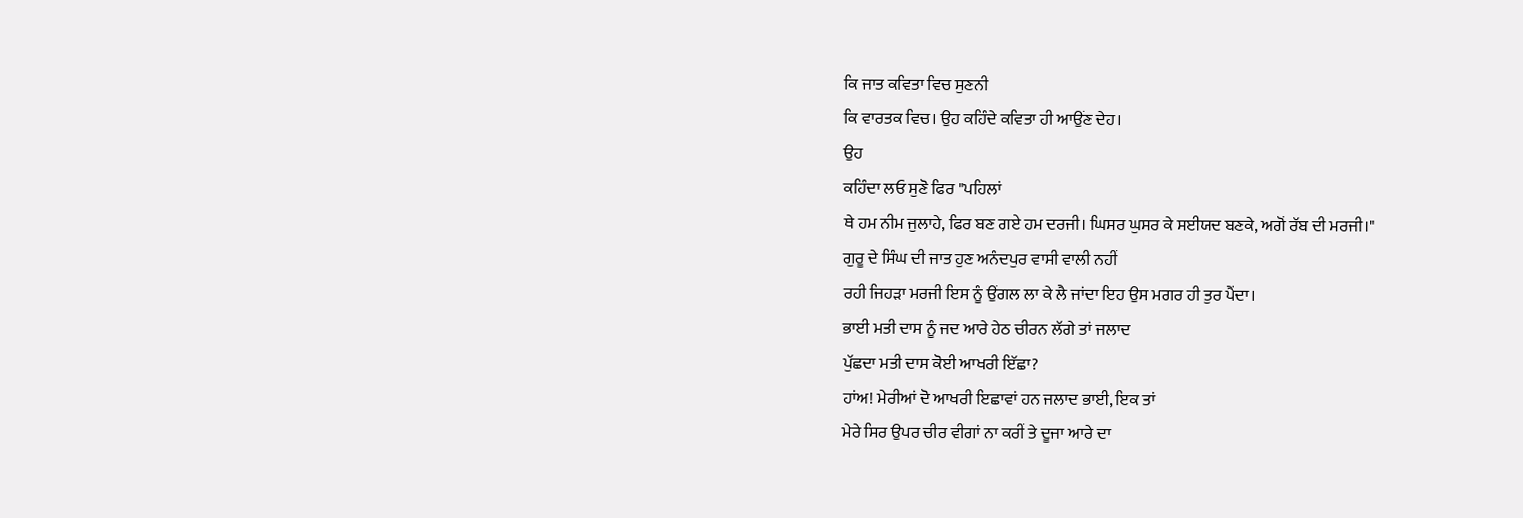ਕਿ ਜਾਤ ਕਵਿਤਾ ਵਿਚ ਸੁਣਨੀ
ਕਿ ਵਾਰਤਕ ਵਿਚ। ਉਹ ਕਹਿੰਦੇ ਕਵਿਤਾ ਹੀ ਆਉਂਣ ਦੇਹ।
ਉਹ
ਕਹਿੰਦਾ ਲਓ ਸੁਣੋ ਫਿਰ "ਪਹਿਲਾਂ
ਥੇ ਹਮ ਨੀਮ ਜੁਲਾਹੇ, ਫਿਰ ਬਣ ਗਏ ਹਮ ਦਰਜੀ। ਘਿਸਰ ਘੁਸਰ ਕੇ ਸਈਯਦ ਬਣਕੇ, ਅਗੋਂ ਰੱਬ ਦੀ ਮਰਜੀ।"
ਗੁਰੂ ਦੇ ਸਿੰਘ ਦੀ ਜਾਤ ਹੁਣ ਅਨੰਦਪੁਰ ਵਾਸੀ ਵਾਲੀ ਨਹੀਂ
ਰਹੀ ਜਿਹੜਾ ਮਰਜੀ ਇਸ ਨੂੰ ਉਂਗਲ ਲਾ ਕੇ ਲੈ ਜਾਂਦਾ ਇਹ ਉਸ ਮਗਰ ਹੀ ਤੁਰ ਪੈਂਦਾ।
ਭਾਈ ਮਤੀ ਦਾਸ ਨੂੰ ਜਦ ਆਰੇ ਹੇਠ ਚੀਰਨ ਲੱਗੇ ਤਾਂ ਜਲਾਦ
ਪੁੱਛਦਾ ਮਤੀ ਦਾਸ ਕੋਈ ਆਖਰੀ ਇੱਛਾ?
ਹਾਂਅ! ਮੇਰੀਆਂ ਦੋ ਆਖਰੀ ਇਛਾਵਾਂ ਹਨ ਜਲਾਦ ਭਾਈ, ਇਕ ਤਾਂ
ਮੇਰੇ ਸਿਰ ਉਪਰ ਚੀਰ ਵੀਗਾਂ ਨਾ ਕਰੀਂ ਤੇ ਦੂਜਾ ਆਰੇ ਦਾ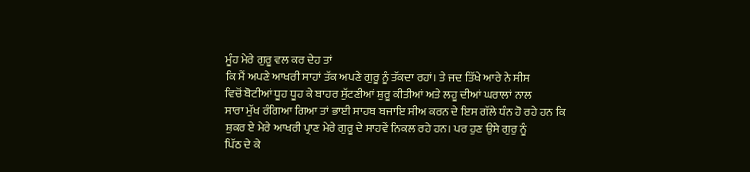ਮੂੰਹ ਮੇਰੇ ਗੁਰੂ ਵਲ ਕਰ ਦੇਹ ਤਾਂ
ਕਿ ਮੈਂ ਅਪਣੇ ਆਖਰੀ ਸਾਹਾਂ ਤੱਕ ਅਪਣੇ ਗੁਰੂ ਨੂੰ ਤੱਕਦਾ ਰਹਾਂ। ਤੇ ਜਦ ਤਿੱਖੇ ਆਰੇ ਨੇ ਸੀਸ
ਵਿਚੋਂ ਬੋਟੀਆਂ ਧੂਹ ਧੂਹ ਕੇ ਬਾਹਰ ਸੁੱਟਣੀਆਂ ਸ਼ੁਰੂ ਕੀਤੀਆਂ ਅਤੇ ਲਹੂ ਦੀਆਂ ਘਰਾਲਾਂ ਨਾਲ
ਸਾਰਾ ਮੁੱਖ ਰੰਗਿਆ ਗਿਆ ਤਾਂ ਭਾਈ ਸਾਹਬ ਬਜਾਇ ਸੀਅ ਕਰਨ ਦੇ ਇਸ ਗੱਲੇ ਧੰਨ ਹੋ ਰਹੇ ਹਨ ਕਿ
ਸ਼ੁਕਰ ਏ ਮੇਰੇ ਆਖਰੀ ਪ੍ਰਾਣ ਮੇਰੇ ਗੁਰੂ ਦੇ ਸਾਹਵੇਂ ਨਿਕਲ ਰਹੇ ਹਨ। ਪਰ ਹੁਣ ਉਸੇ ਗੁਰੁ ਨੂੰ
ਪਿੱਠ ਦੇ ਕੇ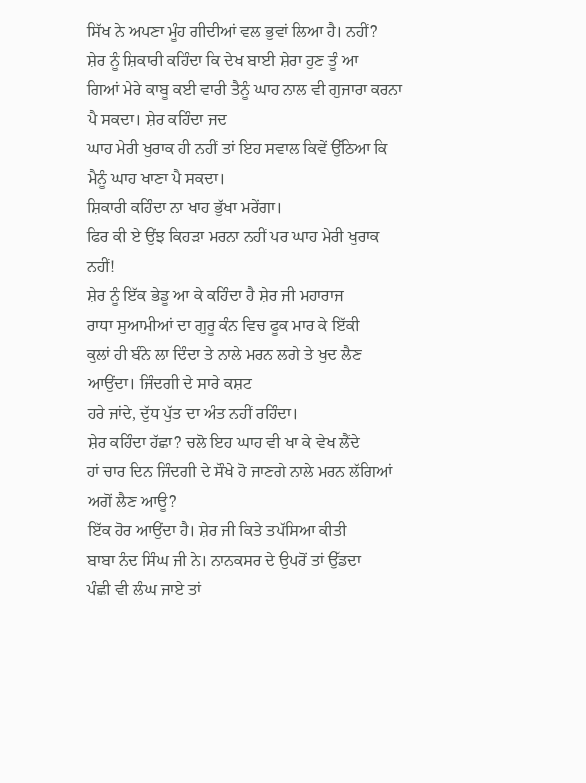ਸਿੱਖ ਨੇ ਅਪਣਾ ਮੂੰਹ ਗੀਦੀਆਂ ਵਲ ਭੁਵਾਂ ਲਿਆ ਹੈ। ਨਹੀਂ?
ਸ਼ੇਰ ਨੂੰ ਸ਼ਿਕਾਰੀ ਕਹਿੰਦਾ ਕਿ ਦੇਖ ਬਾਈ ਸ਼ੇਰਾ ਹੁਣ ਤੂੰ ਆ
ਗਿਆਂ ਮੇਰੇ ਕਾਬੂ ਕਈ ਵਾਰੀ ਤੈਨੂੰ ਘਾਹ ਨਾਲ ਵੀ ਗੁਜਾਰਾ ਕਰਨਾ ਪੈ ਸਕਦਾ। ਸ਼ੇਰ ਕਹਿੰਦਾ ਜਦ
ਘਾਹ ਮੇਰੀ ਖੁਰਾਕ ਹੀ ਨਹੀਂ ਤਾਂ ਇਹ ਸਵਾਲ ਕਿਵੇਂ ਉੱਠਿਆ ਕਿ ਮੈਨੂੰ ਘਾਹ ਖਾਣਾ ਪੈ ਸਕਦਾ।
ਸ਼ਿਕਾਰੀ ਕਹਿੰਦਾ ਨਾ ਖਾਹ ਭੁੱਖਾ ਮਰੇਂਗਾ।
ਫਿਰ ਕੀ ਏ ਉਂਝ ਕਿਹੜਾ ਮਰਨਾ ਨਹੀਂ ਪਰ ਘਾਹ ਮੇਰੀ ਖੁਰਾਕ
ਨਹੀਂ!
ਸ਼ੇਰ ਨੂੰ ਇੱਕ ਭੇਡੂ ਆ ਕੇ ਕਹਿੰਦਾ ਹੈ ਸ਼ੇਰ ਜੀ ਮਹਾਰਾਜ
ਰਾਧਾ ਸੁਆਮੀਆਂ ਦਾ ਗੁਰੂ ਕੰਨ ਵਿਚ ਫੂਕ ਮਾਰ ਕੇ ਇੱਕੀ
ਕੁਲਾਂ ਹੀ ਬੰਨੇ ਲਾ ਦਿੰਦਾ ਤੇ ਨਾਲੇ ਮਰਨ ਲਗੇ ਤੇ ਖੁਦ ਲੈਣ ਆਉਂਦਾ। ਜਿੰਦਗੀ ਦੇ ਸਾਰੇ ਕਸ਼ਟ
ਹਰੇ ਜਾਂਦੇ, ਦੁੱਧ ਪੁੱਤ ਦਾ ਅੰਤ ਨਹੀਂ ਰਹਿੰਦਾ।
ਸ਼ੇਰ ਕਹਿੰਦਾ ਹੱਛਾ? ਚਲੋ ਇਹ ਘਾਹ ਵੀ ਖਾ ਕੇ ਵੇਖ ਲੈਂਦੇ
ਹਾਂ ਚਾਰ ਦਿਨ ਜਿੰਦਗੀ ਦੇ ਸੌਖੇ ਹੋ ਜਾਣਗੇ ਨਾਲੇ ਮਰਨ ਲੱਗਿਆਂ ਅਗੋਂ ਲੈਣ ਆਊ?
ਇੱਕ ਹੋਰ ਆਉਂਦਾ ਹੈ। ਸ਼ੇਰ ਜੀ ਕਿਤੇ ਤਪੱਸਿਆ ਕੀਤੀ
ਬਾਬਾ ਨੰਦ ਸਿੰਘ ਜੀ ਨੇ। ਨਾਨਕਸਰ ਦੇ ਉਪਰੋਂ ਤਾਂ ਉੱਡਦਾ
ਪੰਛੀ ਵੀ ਲੰਘ ਜਾਏ ਤਾਂ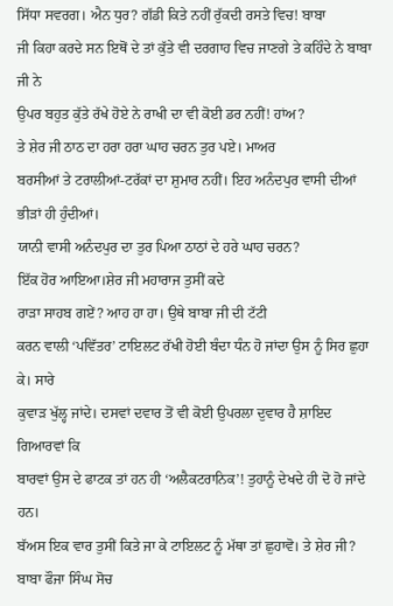ਸਿੱਧਾ ਸਵਰਗ। ਐਨ ਧੁਰ? ਗੱਡੀ ਕਿਤੇ ਨਹੀਂ ਰੁੱਕਦੀ ਰਸਤੇ ਵਿਚ! ਬਾਬਾ
ਜੀ ਕਿਹਾ ਕਰਦੇ ਸਨ ਇਥੋਂ ਦੇ ਤਾਂ ਕੁੱਤੇ ਵੀ ਦਰਗਾਹ ਵਿਚ ਜਾਣਗੇ ਤੇ ਕਹਿੰਦੇ ਨੇ ਬਾਬਾ ਜੀ ਨੇ
ਉਪਰ ਬਹੁਤ ਕੁੱਤੇ ਰੱਖੇ ਹੋਏ ਨੇ ਰਾਖੀ ਦਾ ਵੀ ਕੋਈ ਡਰ ਨਹੀਂ! ਹਾਂਅ?
ਤੇ ਸ਼ੇਰ ਜੀ ਠਾਠ ਦਾ ਹਰਾ ਹਰਾ ਘਾਹ ਚਰਨ ਤੁਰ ਪਏ। ਮਾਅਰ
ਬਰਸੀਆਂ ਤੇ ਟਰਾਲੀਆਂ-ਟਰੱਕਾਂ ਦਾ ਸ਼ੁਮਾਰ ਨਹੀਂ। ਇਹ ਅਨੰਦਪੁਰ ਵਾਸੀ ਦੀਆਂ ਭੀੜਾਂ ਹੀ ਹੁੰਦੀਆਂ।
ਯਾਨੀ ਵਾਸੀ ਅਨੰਦਪੁਰ ਦਾ ਤੁਰ ਪਿਆ ਠਾਠਾਂ ਦੇ ਹਰੇ ਘਾਹ ਚਰਨ?
ਇੱਕ ਹੋਰ ਆਇਆ।ਸ਼ੇਰ ਜੀ ਮਹਾਰਾਜ ਤੁਸੀਂ ਕਦੇ
ਰਾੜਾ ਸਾਹਬ ਗਏਂ? ਆਹ ਹਾ ਹਾ। ਉਥੇ ਬਾਬਾ ਜੀ ਦੀ ਟੱਟੀ
ਕਰਨ ਵਾਲੀ ‘ਪਵਿੱਤਰ’ ਟਾਇਲਟ ਰੱਖੀ ਹੋਈ ਬੰਦਾ ਧੰਨ ਹੋ ਜਾਂਦਾ ਉਸ ਨੂੰ ਸਿਰ ਛੁਹਾ ਕੇ। ਸਾਰੇ
ਕੁਵਾੜ ਖੁੱਲ੍ਹ ਜਾਂਦੇ। ਦਸਵਾਂ ਦਵਾਰ ਤੋਂ ਵੀ ਕੋਈ ਉਪਰਲਾ ਦੁਵਾਰ ਹੈ ਸ਼ਾਇਦ ਗਿਆਰਵਾਂ ਕਿ
ਬਾਰਵਾਂ ਉਸ ਦੇ ਫਾਟਕ ਤਾਂ ਹਨ ਹੀ ‘ਅਲੈਕਟਰਾਨਿਕ’! ਤੁਹਾਨੂੰ ਦੇਖਦੇ ਹੀ ਦੋ ਹੋ ਜਾਂਦੇ ਹਨ।
ਬੱਅਸ ਇਕ ਵਾਰ ਤੁਸੀਂ ਕਿਤੇ ਜਾ ਕੇ ਟਾਇਲਟ ਨੂੰ ਮੱਥਾ ਤਾਂ ਛੁਹਾਵੋ। ਤੇ ਸ਼ੇਰ ਜੀ?
ਬਾਬਾ ਫੌਜਾ ਸਿੰਘ ਸੋਚ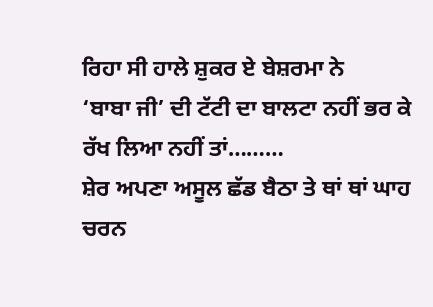ਰਿਹਾ ਸੀ ਹਾਲੇ ਸ਼ੁਕਰ ਏ ਬੇਸ਼ਰਮਾ ਨੇ
‘ਬਾਬਾ ਜੀ’ ਦੀ ਟੱਟੀ ਦਾ ਬਾਲਟਾ ਨਹੀਂ ਭਰ ਕੇ ਰੱਖ ਲਿਆ ਨਹੀਂ ਤਾਂ………
ਸ਼ੇਰ ਅਪਣਾ ਅਸੂਲ ਛੱਡ ਬੈਠਾ ਤੇ ਥਾਂ ਥਾਂ ਘਾਹ ਚਰਨ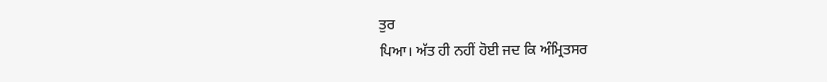ਤੁਰ
ਪਿਆ। ਅੱਤ ਹੀ ਨਹੀਂ ਹੋਈ ਜਦ ਕਿ ਅੰਮ੍ਰਿਤਸਰ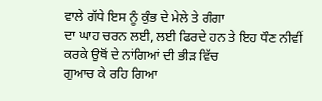ਵਾਲੇ ਗੱਧੇ ਇਸ ਨੂੰ ਕੁੰਭ ਦੇ ਮੇਲੇ ਤੇ ਗੰਗਾ
ਦਾ ਘਾਹ ਚਰਨ ਲਈ, ਲਈ ਫਿਰਦੇ ਹਨ ਤੇ ਇਹ ਧੌਣ ਨੀਵੀਂ ਕਰਕੇ ਉਥੋਂ ਦੇ ਨਾਂਗਿਆਂ ਦੀ ਭੀੜ ਵਿੱਚ
ਗੁਆਚ ਕੇ ਰਹਿ ਗਿਆ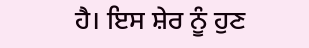ਹੈ। ਇਸ ਸ਼ੇਰ ਨੂੰ ਹੁਣ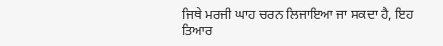ਜਿਥੇ ਮਰਜੀ ਘਾਹ ਚਰਨ ਲਿਜਾਇਆ ਜਾ ਸਕਦਾ ਹੈ, ਇਹ
ਤਿਆਰ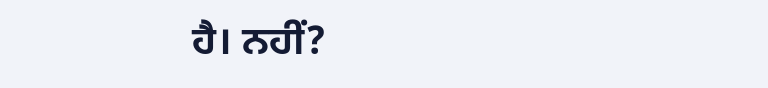ਹੈ। ਨਹੀਂ?